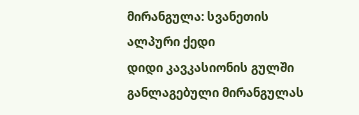მირანგულა: სვანეთის ალპური ქედი
დიდი კავკასიონის გულში განლაგებული მირანგულას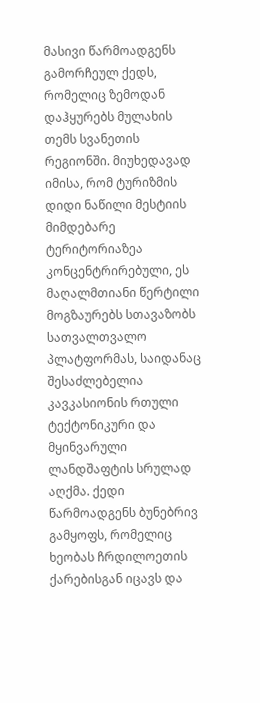მასივი წარმოადგენს გამორჩეულ ქედს, რომელიც ზემოდან დაჰყურებს მულახის თემს სვანეთის რეგიონში. მიუხედავად იმისა, რომ ტურიზმის დიდი ნაწილი მესტიის მიმდებარე ტერიტორიაზეა კონცენტრირებული, ეს მაღალმთიანი წერტილი მოგზაურებს სთავაზობს სათვალთვალო პლატფორმას, საიდანაც შესაძლებელია კავკასიონის რთული ტექტონიკური და მყინვარული ლანდშაფტის სრულად აღქმა. ქედი წარმოადგენს ბუნებრივ გამყოფს, რომელიც ხეობას ჩრდილოეთის ქარებისგან იცავს და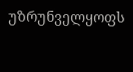უზრუნველყოფს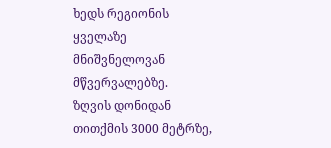ხედს რეგიონის ყველაზე მნიშვნელოვან მწვერვალებზე.
ზღვის დონიდან თითქმის 3000 მეტრზე,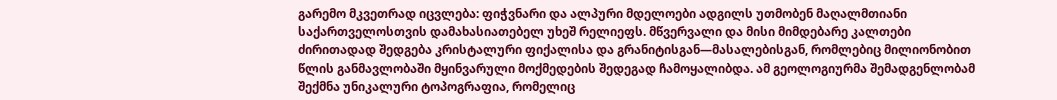გარემო მკვეთრად იცვლება: ფიჭვნარი და ალპური მდელოები ადგილს უთმობენ მაღალმთიანი საქართველოსთვის დამახასიათებელ უხეშ რელიეფს. მწვერვალი და მისი მიმდებარე კალთები ძირითადად შედგება კრისტალური ფიქალისა და გრანიტისგან—მასალებისგან, რომლებიც მილიონობით წლის განმავლობაში მყინვარული მოქმედების შედეგად ჩამოყალიბდა. ამ გეოლოგიურმა შემადგენლობამ შექმნა უნიკალური ტოპოგრაფია, რომელიც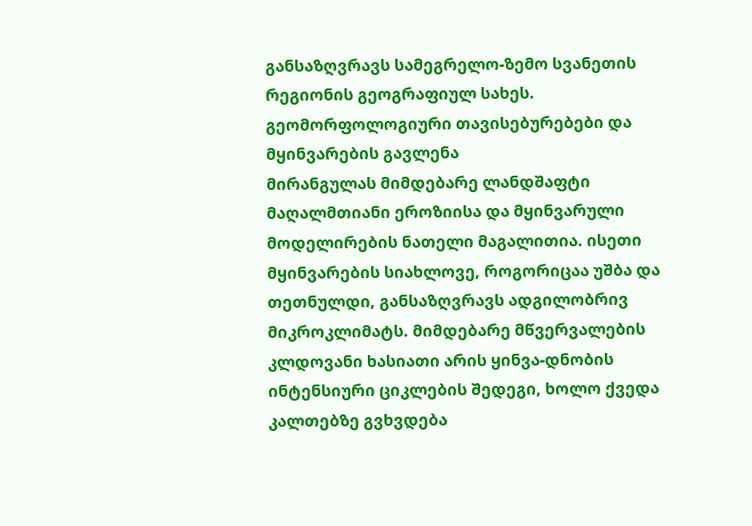განსაზღვრავს სამეგრელო-ზემო სვანეთის რეგიონის გეოგრაფიულ სახეს.
გეომორფოლოგიური თავისებურებები და მყინვარების გავლენა
მირანგულას მიმდებარე ლანდშაფტი მაღალმთიანი ეროზიისა და მყინვარული მოდელირების ნათელი მაგალითია. ისეთი მყინვარების სიახლოვე, როგორიცაა უშბა და თეთნულდი, განსაზღვრავს ადგილობრივ მიკროკლიმატს. მიმდებარე მწვერვალების კლდოვანი ხასიათი არის ყინვა-დნობის ინტენსიური ციკლების შედეგი, ხოლო ქვედა კალთებზე გვხვდება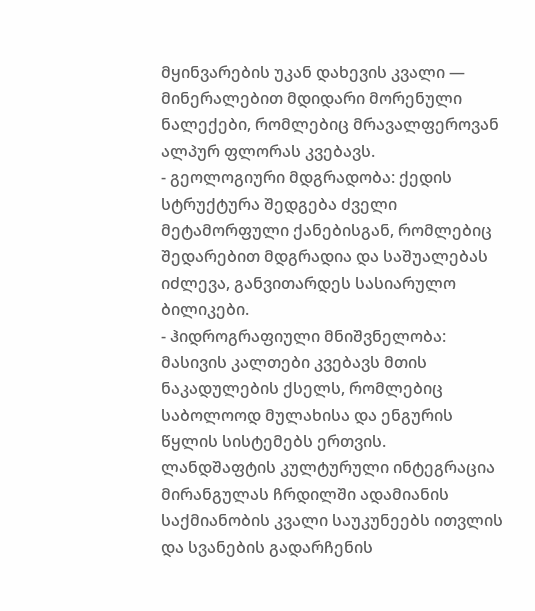მყინვარების უკან დახევის კვალი — მინერალებით მდიდარი მორენული ნალექები, რომლებიც მრავალფეროვან ალპურ ფლორას კვებავს.
- გეოლოგიური მდგრადობა: ქედის სტრუქტურა შედგება ძველი მეტამორფული ქანებისგან, რომლებიც შედარებით მდგრადია და საშუალებას იძლევა, განვითარდეს სასიარულო ბილიკები.
- ჰიდროგრაფიული მნიშვნელობა: მასივის კალთები კვებავს მთის ნაკადულების ქსელს, რომლებიც საბოლოოდ მულახისა და ენგურის წყლის სისტემებს ერთვის.
ლანდშაფტის კულტურული ინტეგრაცია
მირანგულას ჩრდილში ადამიანის საქმიანობის კვალი საუკუნეებს ითვლის და სვანების გადარჩენის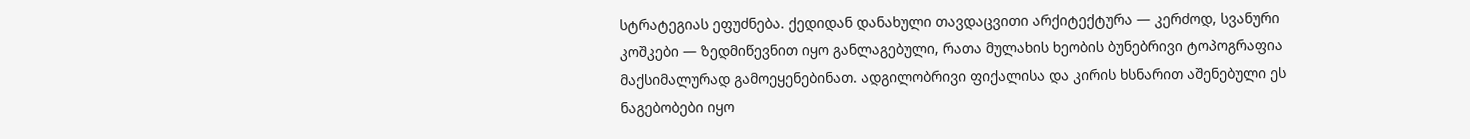სტრატეგიას ეფუძნება. ქედიდან დანახული თავდაცვითი არქიტექტურა — კერძოდ, სვანური კოშკები — ზედმიწევნით იყო განლაგებული, რათა მულახის ხეობის ბუნებრივი ტოპოგრაფია მაქსიმალურად გამოეყენებინათ. ადგილობრივი ფიქალისა და კირის ხსნარით აშენებული ეს ნაგებობები იყო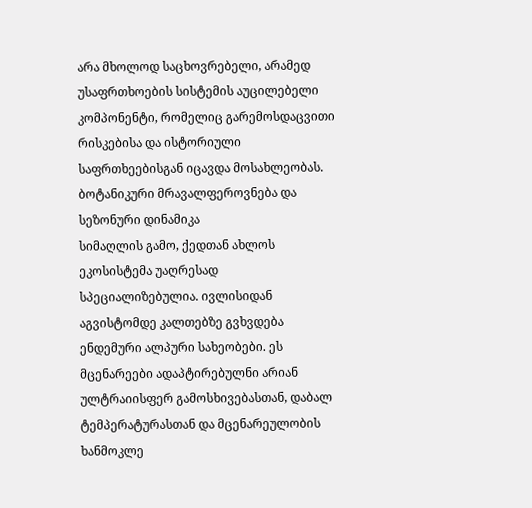არა მხოლოდ საცხოვრებელი, არამედ უსაფრთხოების სისტემის აუცილებელი კომპონენტი, რომელიც გარემოსდაცვითი რისკებისა და ისტორიული საფრთხეებისგან იცავდა მოსახლეობას.
ბოტანიკური მრავალფეროვნება და სეზონური დინამიკა
სიმაღლის გამო, ქედთან ახლოს ეკოსისტემა უაღრესად სპეციალიზებულია. ივლისიდან აგვისტომდე კალთებზე გვხვდება ენდემური ალპური სახეობები. ეს მცენარეები ადაპტირებულნი არიან ულტრაიისფერ გამოსხივებასთან, დაბალ ტემპერატურასთან და მცენარეულობის ხანმოკლე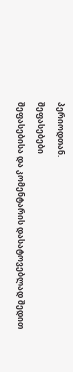პერიოდთან.
შეფასებები
შეფასებისა და კომენტარის დასატოვებლად შედით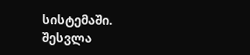სისტემაში. შესვლა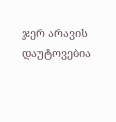ჯერ არავის დაუტოვებია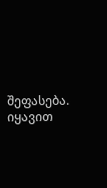შეფასება. იყავით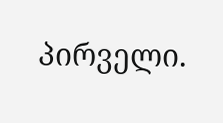პირველი.